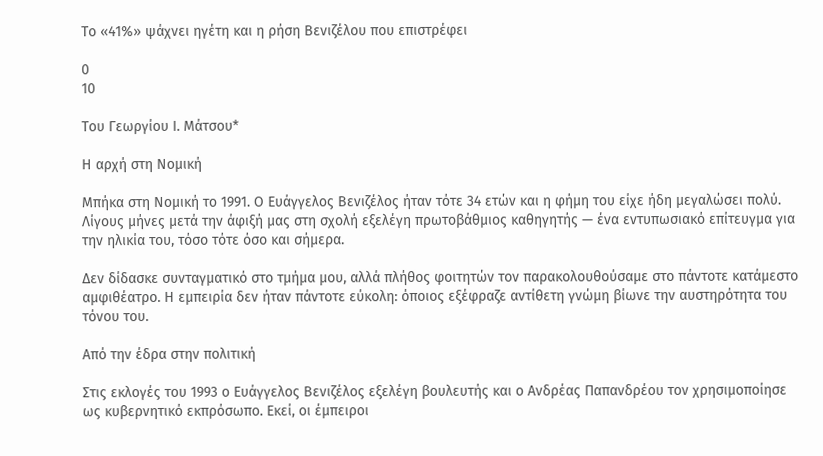Το «41%» ψάχνει ηγέτη και η ρήση Βενιζέλου που επιστρέφει

0
10

Του Γεωργίου Ι. Μάτσου*

Η αρχή στη Νομική

Μπήκα στη Νομική το 1991. Ο Ευάγγελος Βενιζέλος ήταν τότε 34 ετών και η φήμη του είχε ήδη μεγαλώσει πολύ. Λίγους μήνες μετά την άφιξή μας στη σχολή εξελέγη πρωτοβάθμιος καθηγητής — ένα εντυπωσιακό επίτευγμα για την ηλικία του, τόσο τότε όσο και σήμερα.

Δεν δίδασκε συνταγματικό στο τμήμα μου, αλλά πλήθος φοιτητών τον παρακολουθούσαμε στο πάντοτε κατάμεστο αμφιθέατρο. Η εμπειρία δεν ήταν πάντοτε εύκολη: όποιος εξέφραζε αντίθετη γνώμη βίωνε την αυστηρότητα του τόνου του.

Από την έδρα στην πολιτική

Στις εκλογές του 1993 ο Ευάγγελος Βενιζέλος εξελέγη βουλευτής και ο Ανδρέας Παπανδρέου τον χρησιμοποίησε ως κυβερνητικό εκπρόσωπο. Εκεί, οι έμπειροι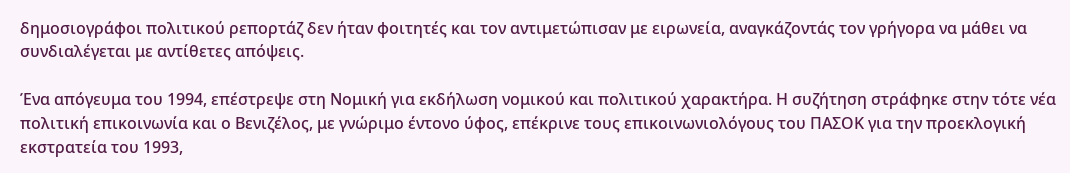δημοσιογράφοι πολιτικού ρεπορτάζ δεν ήταν φοιτητές και τον αντιμετώπισαν με ειρωνεία, αναγκάζοντάς τον γρήγορα να μάθει να συνδιαλέγεται με αντίθετες απόψεις.

Ένα απόγευμα του 1994, επέστρεψε στη Νομική για εκδήλωση νομικού και πολιτικού χαρακτήρα. Η συζήτηση στράφηκε στην τότε νέα πολιτική επικοινωνία και ο Βενιζέλος, με γνώριμο έντονο ύφος, επέκρινε τους επικοινωνιολόγους του ΠΑΣΟΚ για την προεκλογική εκστρατεία του 1993,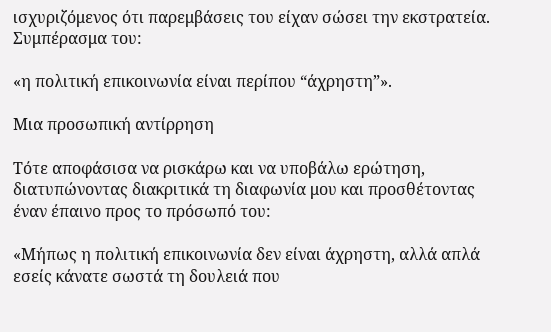ισχυριζόμενος ότι παρεμβάσεις του είχαν σώσει την εκστρατεία. Συμπέρασμα του:

«η πολιτική επικοινωνία είναι περίπου “άχρηστη”».

Μια προσωπική αντίρρηση

Τότε αποφάσισα να ρισκάρω και να υποβάλω ερώτηση, διατυπώνοντας διακριτικά τη διαφωνία μου και προσθέτοντας έναν έπαινο προς το πρόσωπό του:

«Μήπως η πολιτική επικοινωνία δεν είναι άχρηστη, αλλά απλά εσείς κάνατε σωστά τη δουλειά που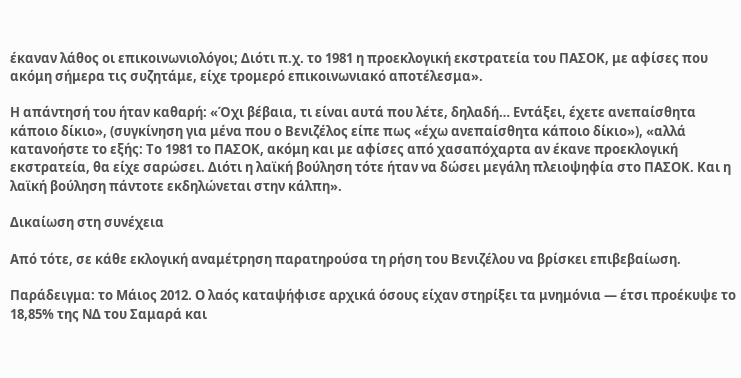έκαναν λάθος οι επικοινωνιολόγοι; Διότι π.χ. το 1981 η προεκλογική εκστρατεία του ΠΑΣΟΚ, με αφίσες που ακόμη σήμερα τις συζητάμε, είχε τρομερό επικοινωνιακό αποτέλεσμα».

Η απάντησή του ήταν καθαρή: «Όχι βέβαια, τι είναι αυτά που λέτε, δηλαδή… Εντάξει, έχετε ανεπαίσθητα κάποιο δίκιο», (συγκίνηση για μένα που ο Βενιζέλος είπε πως «έχω ανεπαίσθητα κάποιο δίκιο»), «αλλά κατανοήστε το εξής: Το 1981 το ΠΑΣΟΚ, ακόμη και με αφίσες από χασαπόχαρτα αν έκανε προεκλογική εκστρατεία, θα είχε σαρώσει. Διότι η λαϊκή βούληση τότε ήταν να δώσει μεγάλη πλειοψηφία στο ΠΑΣΟΚ. Και η λαϊκή βούληση πάντοτε εκδηλώνεται στην κάλπη».

Δικαίωση στη συνέχεια

Από τότε, σε κάθε εκλογική αναμέτρηση παρατηρούσα τη ρήση του Βενιζέλου να βρίσκει επιβεβαίωση.

Παράδειγμα: το Μάιος 2012. Ο λαός καταψήφισε αρχικά όσους είχαν στηρίξει τα μνημόνια — έτσι προέκυψε το 18,85% της ΝΔ του Σαμαρά και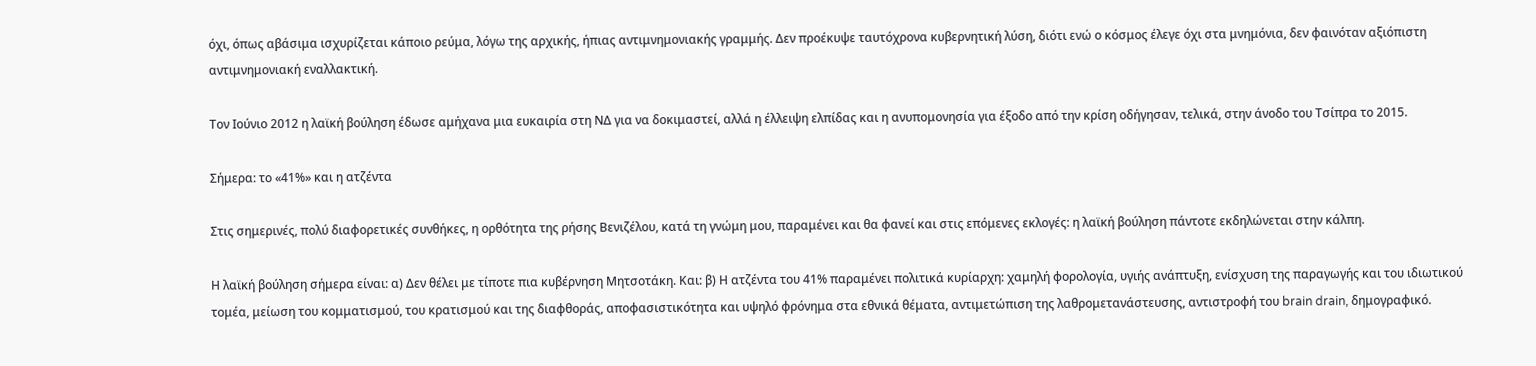όχι, όπως αβάσιμα ισχυρίζεται κάποιο ρεύμα, λόγω της αρχικής, ήπιας αντιμνημονιακής γραμμής. Δεν προέκυψε ταυτόχρονα κυβερνητική λύση, διότι ενώ ο κόσμος έλεγε όχι στα μνημόνια, δεν φαινόταν αξιόπιστη αντιμνημονιακή εναλλακτική.

Τον Ιούνιο 2012 η λαϊκή βούληση έδωσε αμήχανα μια ευκαιρία στη ΝΔ για να δοκιμαστεί, αλλά η έλλειψη ελπίδας και η ανυπομονησία για έξοδο από την κρίση οδήγησαν, τελικά, στην άνοδο του Τσίπρα το 2015.

Σήμερα: το «41%» και η ατζέντα

Στις σημερινές, πολύ διαφορετικές συνθήκες, η ορθότητα της ρήσης Βενιζέλου, κατά τη γνώμη μου, παραμένει και θα φανεί και στις επόμενες εκλογές: η λαϊκή βούληση πάντοτε εκδηλώνεται στην κάλπη.

Η λαϊκή βούληση σήμερα είναι: α) Δεν θέλει με τίποτε πια κυβέρνηση Μητσοτάκη. Και: β) Η ατζέντα του 41% παραμένει πολιτικά κυρίαρχη: χαμηλή φορολογία, υγιής ανάπτυξη, ενίσχυση της παραγωγής και του ιδιωτικού τομέα, μείωση του κομματισμού, του κρατισμού και της διαφθοράς, αποφασιστικότητα και υψηλό φρόνημα στα εθνικά θέματα, αντιμετώπιση της λαθρομετανάστευσης, αντιστροφή του brain drain, δημογραφικό.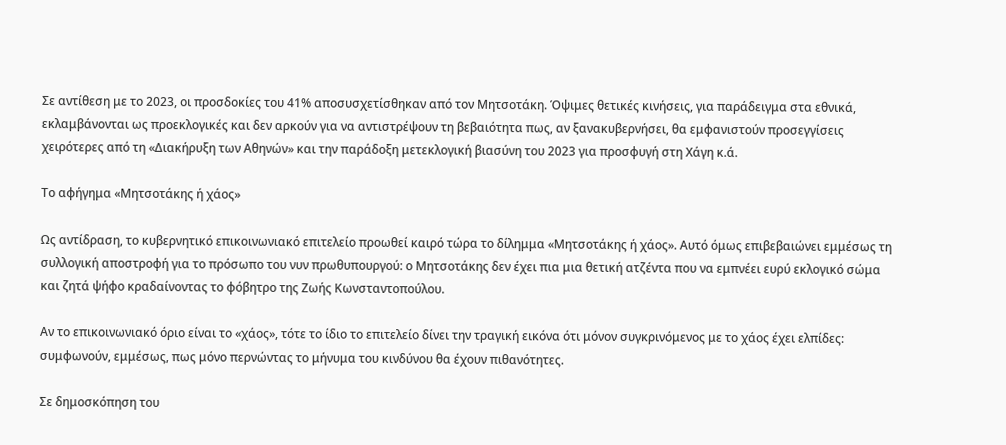Σε αντίθεση με το 2023, οι προσδοκίες του 41% αποσυσχετίσθηκαν από τον Μητσοτάκη. Όψιμες θετικές κινήσεις, για παράδειγμα στα εθνικά, εκλαμβάνονται ως προεκλογικές και δεν αρκούν για να αντιστρέψουν τη βεβαιότητα πως, αν ξανακυβερνήσει, θα εμφανιστούν προσεγγίσεις χειρότερες από τη «Διακήρυξη των Αθηνών» και την παράδοξη μετεκλογική βιασύνη του 2023 για προσφυγή στη Χάγη κ.ά.

Το αφήγημα «Μητσοτάκης ή χάος»

Ως αντίδραση, το κυβερνητικό επικοινωνιακό επιτελείο προωθεί καιρό τώρα το δίλημμα «Μητσοτάκης ή χάος». Αυτό όμως επιβεβαιώνει εμμέσως τη συλλογική αποστροφή για το πρόσωπο του νυν πρωθυπουργού: ο Μητσοτάκης δεν έχει πια μια θετική ατζέντα που να εμπνέει ευρύ εκλογικό σώμα και ζητά ψήφο κραδαίνοντας το φόβητρο της Ζωής Κωνσταντοπούλου.

Αν το επικοινωνιακό όριο είναι το «χάος», τότε το ίδιο το επιτελείο δίνει την τραγική εικόνα ότι μόνον συγκρινόμενος με το χάος έχει ελπίδες: συμφωνούν, εμμέσως, πως μόνο περνώντας το μήνυμα του κινδύνου θα έχουν πιθανότητες.

Σε δημοσκόπηση του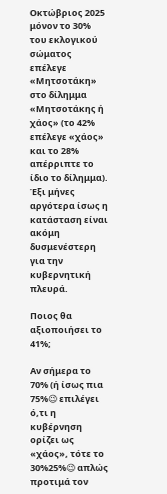Οκτώβριος 2025 μόνον το 30% του εκλογικού σώματος επέλεγε «Μητσοτάκη» στο δίλημμα «Μητσοτάκης ή χάος» (το 42% επέλεγε «χάος» και το 28% απέρριπτε το ίδιο το δίλημμα). Έξι μήνες αργότερα ίσως η κατάσταση είναι ακόμη δυσμενέστερη για την κυβερνητική πλευρά.

Ποιος θα αξιοποιήσει το 41%;

Αν σήμερα το 70% (ή ίσως πια 75%😉 επιλέγει ό,τι η κυβέρνηση ορίζει ως «χάος», τότε το 30%25%😉 απλώς προτιμά τον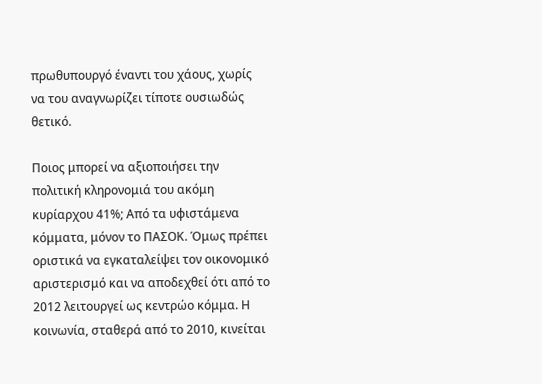πρωθυπουργό έναντι του χάους, χωρίς να του αναγνωρίζει τίποτε ουσιωδώς θετικό.

Ποιος μπορεί να αξιοποιήσει την πολιτική κληρονομιά του ακόμη κυρίαρχου 41%; Από τα υφιστάμενα κόμματα, μόνον το ΠΑΣΟΚ. Όμως πρέπει οριστικά να εγκαταλείψει τον οικονομικό αριστερισμό και να αποδεχθεί ότι από το 2012 λειτουργεί ως κεντρώο κόμμα. Η κοινωνία, σταθερά από το 2010, κινείται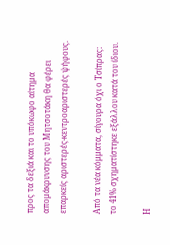προς τα δεξιά και το υπόκωφο αίτημα απομάκρυνσης του Μητσοτάκη θα φέρει επαρκείς αριστερές-κεντροαριστερές ψήφους.

Από τα νέα κόμματα, σίγουρα όχι ο Τσίπρας: το 41% σχηματίστηκε εξάλλου κατά του ίδιου.

Η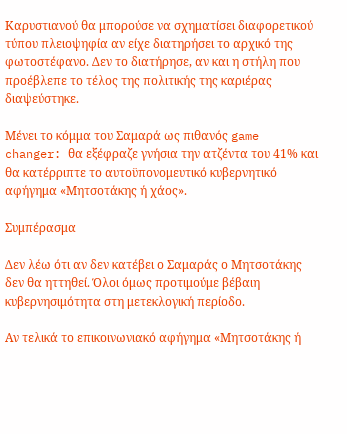Καρυστιανού θα μπορούσε να σχηματίσει διαφορετικού τύπου πλειοψηφία αν είχε διατηρήσει το αρχικό της φωτοστέφανο. Δεν το διατήρησε, αν και η στήλη που προέβλεπε το τέλος της πολιτικής της καριέρας διαψεύστηκε.

Μένει το κόμμα του Σαμαρά ως πιθανός game changer: θα εξέφραζε γνήσια την ατζέντα του 41% και θα κατέρριπτε το αυτοϋπονομευτικό κυβερνητικό αφήγημα «Μητσοτάκης ή χάος».

Συμπέρασμα

Δεν λέω ότι αν δεν κατέβει ο Σαμαράς ο Μητσοτάκης δεν θα ηττηθεί. Όλοι όμως προτιμούμε βέβαιη κυβερνησιμότητα στη μετεκλογική περίοδο.

Αν τελικά το επικοινωνιακό αφήγημα «Μητσοτάκης ή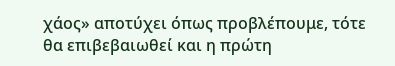χάος» αποτύχει όπως προβλέπουμε, τότε θα επιβεβαιωθεί και η πρώτη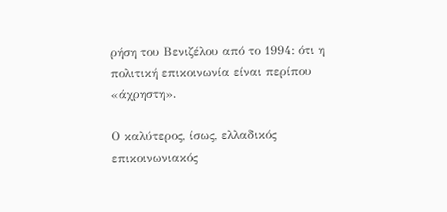ρήση του Βενιζέλου από το 1994: ότι η πολιτική επικοινωνία είναι περίπου «άχρηστη».

Ο καλύτερος, ίσως, ελλαδικός επικοινωνιακός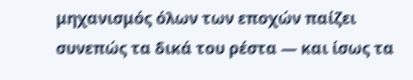μηχανισμός όλων των εποχών παίζει συνεπώς τα δικά του ρέστα — και ίσως τα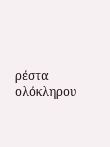ρέστα ολόκληρου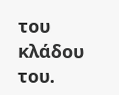του κλάδου του.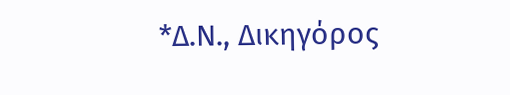*Δ.Ν., Δικηγόρος